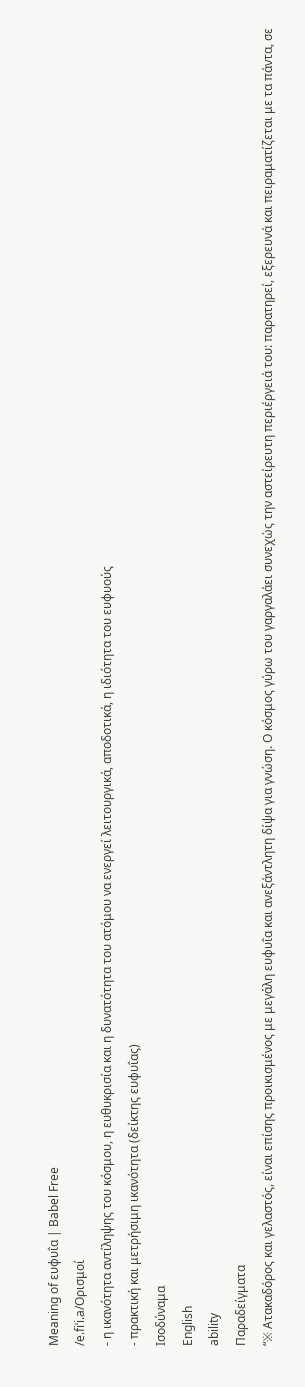Meaning of ευφυΐα | Babel Free
/e.fiˈi.a/Ορισμοί
- η ικανότητα αντίληψης του κόσμου, η ευθυκρισία και η δυνατότητα του ατόμου να ενεργεί λειτουργικά, αποδοτικά, η ιδιότητα του ευφυούς
- πρακτική και μετρήσιμη ικανότητα (δείκτης ευφυΐας)
Ισοδύναμα
English
ability
Παραδείγματα
“※ Ατακαδόρος και γελαστός, είναι επίσης προικισμένος με μεγάλη ευφυΐα και ανεξάντλητη δίψα για γνώση. Ο κόσμος γύρω του γαργαλάει συνεχώς την αστείρευτη περιέργειά του: παρατηρεί, εξερευνά και πειραματίζεται με τα πάντα, σε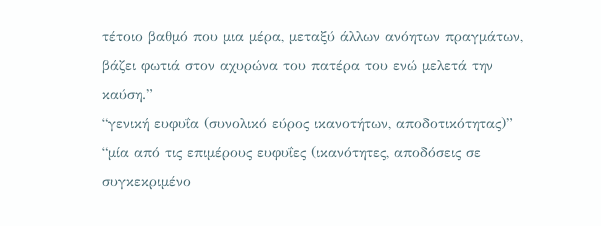τέτοιο βαθμό που μια μέρα, μεταξύ άλλων ανόητων πραγμάτων, βάζει φωτιά στον αχυρώνα του πατέρα του ενώ μελετά την καύση.”
“γενική ευφυΐα (συνολικό εύρος ικανοτήτων, αποδοτικότητας)”
“μία από τις επιμέρους ευφυΐες (ικανότητες, αποδόσεις σε συγκεκριμένο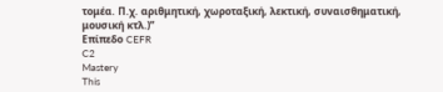τομέα. Π.χ. αριθμητική, χωροταξική, λεκτική, συναισθηματική, μουσική κτλ.)”
Επίπεδο CEFR
C2
Mastery
This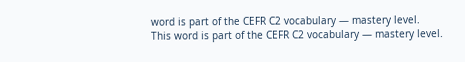word is part of the CEFR C2 vocabulary — mastery level.
This word is part of the CEFR C2 vocabulary — mastery level.